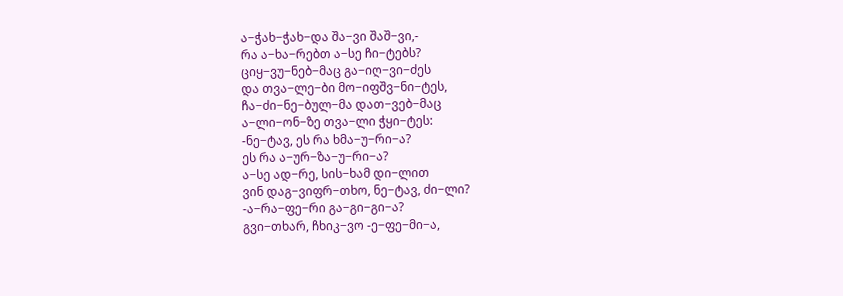ა−ჭახ−ჭახ−და შა−ვი შაშ−ვი,-
რა ა−ხა−რებთ ა−სე ჩი−ტებს?
ციყ−ვუ−ნებ−მაც გა−იღ−ვი−ძეს
და თვა−ლე−ბი მო−იფშვ−ნი−ტეს,
ჩა−ძი−ნე−ბულ−მა დათ−ვებ−მაც
ა−ლი−ონ−ზე თვა−ლი ჭყი−ტეს:
-ნე−ტავ, ეს რა ხმა−უ−რი−ა?
ეს რა ა−ურ−ზა−უ−რი−ა?
ა−სე ად−რე, სის−ხამ დი−ლით
ვინ დაგ−ვიფრ−თხო, ნე−ტავ, ძი−ლი?
-ა−რა−ფე−რი გა−გი−გი−ა?
გვი−თხარ, ჩხიკ−ვო -ე−ფე−მი−ა,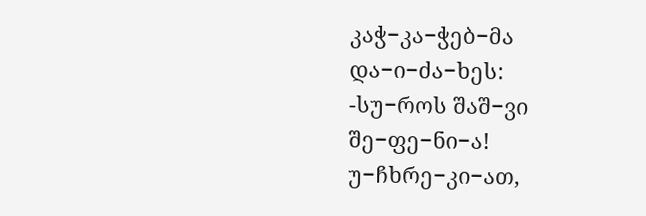კაჭ−კა−ჭებ−მა და−ი−ძა−ხეს:
-სუ−როს შაშ−ვი შე−ფე−ნი−ა!
უ−ჩხრე−კი−ათ,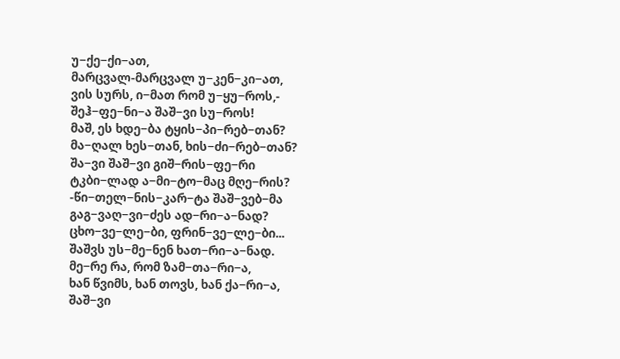უ−ქე−ქი−ათ,
მარცვალ-მარცვალ უ−კენ−კი−ათ,
ვის სურს, ი−მათ რომ უ−ყუ−როს,-
შეჰ−ფე−ნი−ა შაშ−ვი სუ−როს!
მაშ, ეს ხდე−ბა ტყის−პი−რებ−თან?
მა−ღალ ხეს−თან, ხის−ძი−რებ−თან?
შა−ვი შაშ−ვი გიშ−რის−ფე−რი
ტკბი−ლად ა−მი−ტო−მაც მღე−რის?
-წი−თელ−ნის−კარ−ტა შაშ−ვებ−მა
გაგ−ვაღ−ვი−ძეს ად−რი−ა−ნად?
ცხო−ვე−ლე−ბი, ფრინ−ვე−ლე−ბი...
შაშვს უს−მე−ნენ ხათ−რი−ა−ნად.
მე−რე რა, რომ ზამ−თა−რი−ა,
ხან წვიმს, ხან თოვს, ხან ქა−რი−ა,
შაშ−ვი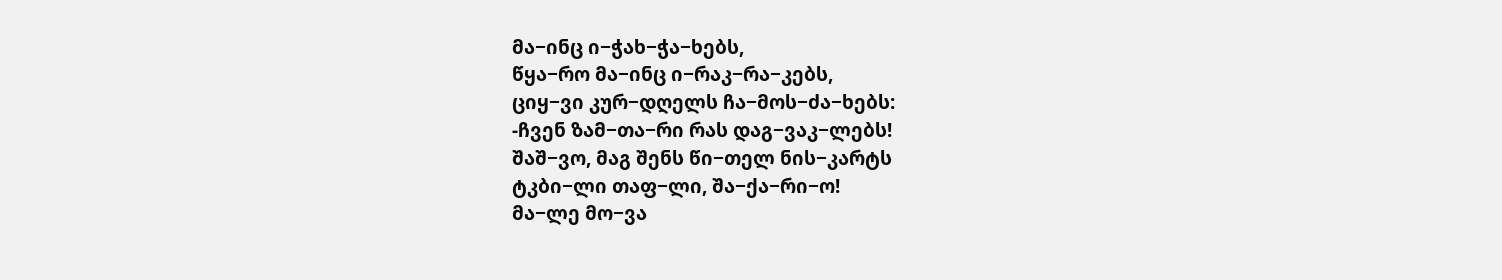მა−ინც ი−ჭახ−ჭა−ხებს,
წყა−რო მა−ინც ი−რაკ−რა−კებს,
ციყ−ვი კურ−დღელს ჩა−მოს−ძა−ხებს:
-ჩვენ ზამ−თა−რი რას დაგ−ვაკ−ლებს!
შაშ−ვო, მაგ შენს წი−თელ ნის−კარტს
ტკბი−ლი თაფ−ლი, შა−ქა−რი−ო!
მა−ლე მო−ვა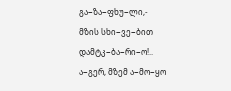გა−ზა−ფხუ−ლი,-
მზის სხი−ვე−ბით დამტკ−ბა−რი−ო!..
ა−გერ, მზემ ა−მო−ყო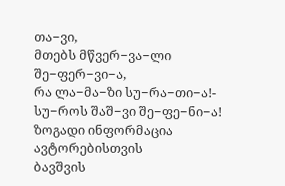თა−ვი,
მთებს მწვერ−ვა−ლი შე−ფერ−ვი−ა,
რა ლა−მა−ზი სუ−რა−თი−ა!-
სუ−როს შაშ−ვი შე−ფე−ნი−ა!
ზოგადი ინფორმაცია
ავტორებისთვის
ბავშვის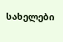სახელები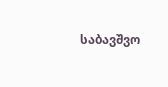საბავშვო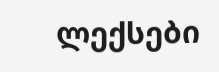ლექსები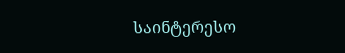საინტერესო